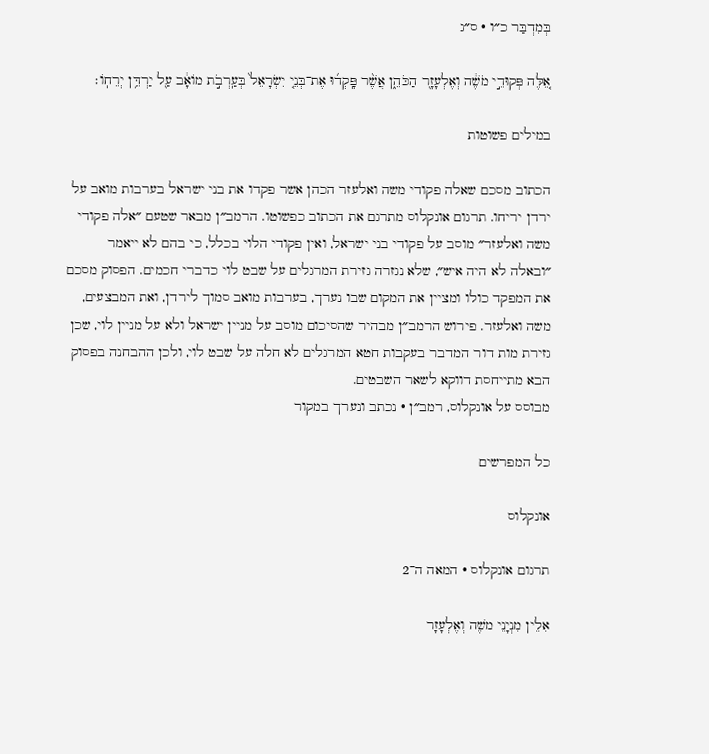בְּמִדְבַּר כ״ו · ס״ג

אֵ֚לֶּה פְּקוּדֵ֣י מֹשֶׁ֔ה וְאֶלְעָזָ֖ר הַכֹּהֵ֑ן אֲשֶׁ֨ר פָּֽקְד֜וּ אֶת־בְּנֵ֤י יִשְׂרָאֵל֙ בְּעַֽרְבֹ֣ת מוֹאָ֔ב עַ֖ל יַרְדֵּ֥ן יְרֵחֽוֹ׃

במילים פשוטות

הכתוב מסכם שאלה פקודי משה ואלעזר הכהן אשר פקדו את בני ישראל בערבות מואב על ירדן יריחו. תרגום אונקלוס מתרגם את הכתוב כפשוטו. הרמב״ן מבאר שטעם ״אלה פקודי משה ואלעזר״ מוסב על פקודי בני ישראל, ואין פקודי הלוי בכלל, כי בהם לא ייאמר ״ובאלה לא היה איש״, שלא נגזרה גזירת המרגלים על שבט לוי כדברי חכמים. הפסוק מסכם את המפקד כולו ומציין את המקום שבו נערך, בערבות מואב סמוך לירדן, ואת המבצעים, משה ואלעזר. פירוש הרמב״ן מבהיר שהסיכום מוסב על מניין ישראל ולא על מניין לוי, שכן גזירת מות דור המדבר בעקבות חטא המרגלים לא חלה על שבט לוי, ולכן ההבחנה בפסוק הבא מתייחסת דווקא לשאר השבטים.
מבוסס על אונקלוס, רמב״ן · נכתב ונערך במקור

כל המפרשים

אונקלוס

תרגום אונקלוס · המאה ה־2

אִלֵין מִנְיָנֵי משֶׁה וְאֶלְעָזָר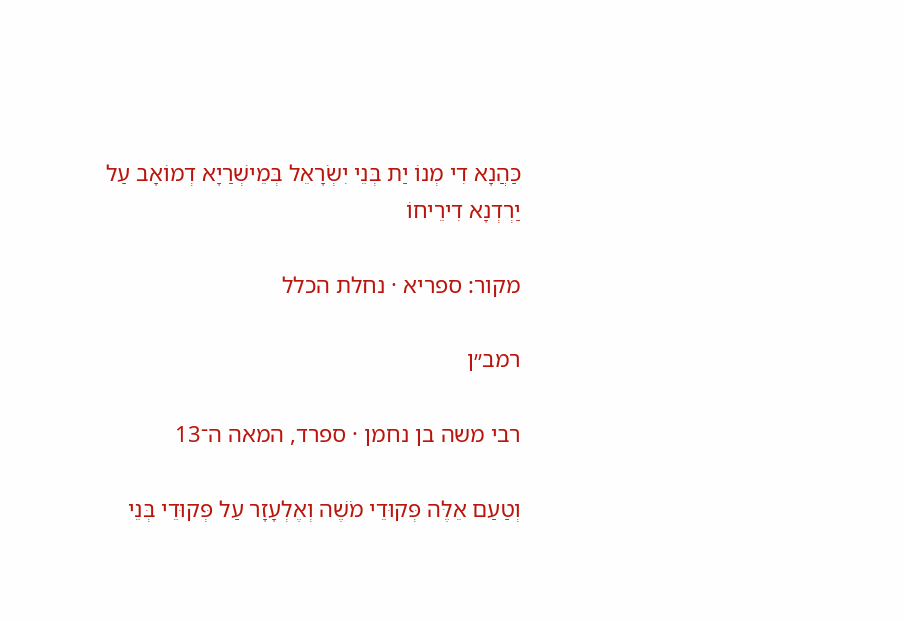כַּהֲנָא דִי מְנוֹ יַת בְּנֵי יִשְׂרָאֵל בְּמֵישְׁרַיָא דְמוֹאָב עַל יַרְדְנָא דִירֵיחוֹ

מקור: ספריא · נחלת הכלל

רמב״ן

רבי משה בן נחמן · ספרד, המאה ה־13

וְטַעַם אֵלֶּה פְּקוּדֵי מֹשֶׁה וְאֶלְעָזָר עַל פְּקוּדֵי בְּנֵי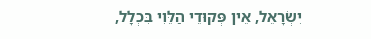יִשְׂרָאֵל, אֵין פְּקוּדֵי הַלֵּוִי בִּכְלָל,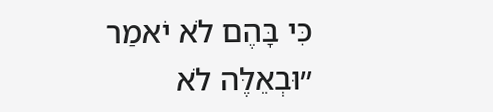כִּי בָּהֶם לֹא יֹאמַר ״וּבְאֵלֶּה לֹא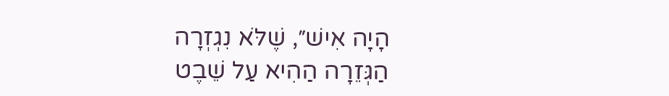הָיָה אִישׁ״, שֶׁלֹּא נִגְזְרָה הַגְּזֵרָה הַהִיא עַל שֵׁבֶט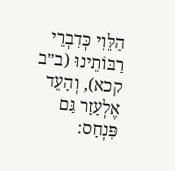הַלֵּוִי כְּדִבְרֵי רַבּוֹתֵינוּ (ב״ב קכא), וְהָעֵד אֶלְעָזָר גַּם פִּנְחָס: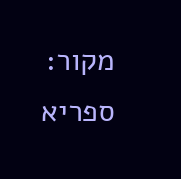מקור: ספריא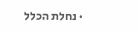· נחלת הכלל